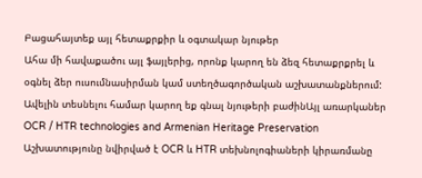Բացահայտեք այլ հետաքրքիր և օգտակար նյութեր
Ահա մի հավաքածու այլ ֆայլերից, որոնք կարող են ձեզ հետաքրքրել և օգնել ձեր ուսումնասիրման կամ ստեղծագործական աշխատանքներում: Ավելին տեսնելու համար կարող եք գնալ նյութերի բաժինԱյլ առարկաներ
OCR / HTR technologies and Armenian Heritage Preservation
Աշխատությունը նվիրված է OCR և HTR տեխնոլոգիաների կիրառմանը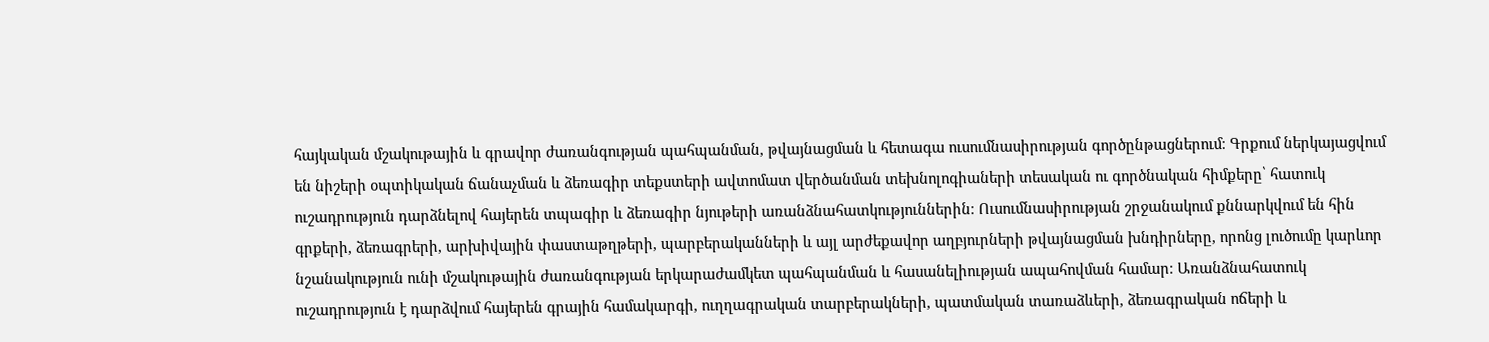հայկական մշակութային և գրավոր ժառանգության պահպանման, թվայնացման և հետագա ուսումնասիրության գործընթացներում։ Գրքում ներկայացվում են նիշերի օպտիկական ճանաչման և ձեռագիր տեքստերի ավտոմատ վերծանման տեխնոլոգիաների տեսական ու գործնական հիմքերը՝ հատուկ ուշադրություն դարձնելով հայերեն տպագիր և ձեռագիր նյութերի առանձնահատկություններին։ Ուսումնասիրության շրջանակում քննարկվում են հին գրքերի, ձեռագրերի, արխիվային փաստաթղթերի, պարբերականների և այլ արժեքավոր աղբյուրների թվայնացման խնդիրները, որոնց լուծումը կարևոր նշանակություն ունի մշակութային ժառանգության երկարաժամկետ պահպանման և հասանելիության ապահովման համար։ Առանձնահատուկ ուշադրություն է դարձվում հայերեն գրային համակարգի, ուղղագրական տարբերակների, պատմական տառաձևերի, ձեռագրական ոճերի և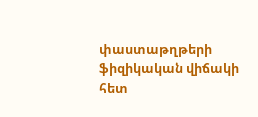փաստաթղթերի ֆիզիկական վիճակի հետ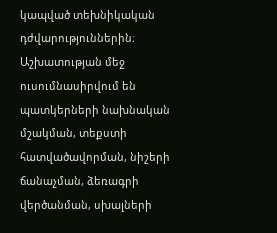կապված տեխնիկական դժվարություններին։ Աշխատության մեջ ուսումնասիրվում են պատկերների նախնական մշակման, տեքստի հատվածավորման, նիշերի ճանաչման, ձեռագրի վերծանման, սխալների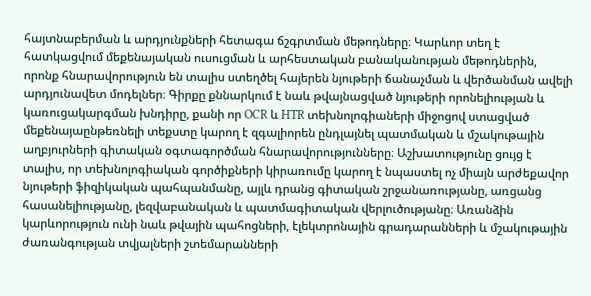հայտնաբերման և արդյունքների հետագա ճշգրտման մեթոդները։ Կարևոր տեղ է հատկացվում մեքենայական ուսուցման և արհեստական բանականության մեթոդներին, որոնք հնարավորություն են տալիս ստեղծել հայերեն նյութերի ճանաչման և վերծանման ավելի արդյունավետ մոդելներ։ Գիրքը քննարկում է նաև թվայնացված նյութերի որոնելիության և կառուցակարգման խնդիրը, քանի որ OCR և HTR տեխնոլոգիաների միջոցով ստացված մեքենայաընթեռնելի տեքստը կարող է զգալիորեն ընդլայնել պատմական և մշակութային աղբյուրների գիտական օգտագործման հնարավորությունները։ Աշխատությունը ցույց է տալիս, որ տեխնոլոգիական գործիքների կիրառումը կարող է նպաստել ոչ միայն արժեքավոր նյութերի ֆիզիկական պահպանմանը, այլև դրանց գիտական շրջանառությանը, առցանց հասանելիությանը, լեզվաբանական և պատմագիտական վերլուծությանը։ Առանձին կարևորություն ունի նաև թվային պահոցների, էլեկտրոնային գրադարանների և մշակութային ժառանգության տվյալների շտեմարանների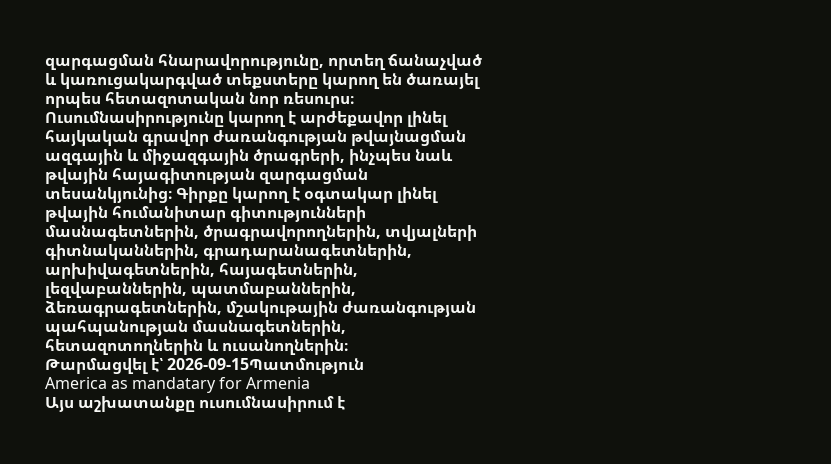զարգացման հնարավորությունը, որտեղ ճանաչված և կառուցակարգված տեքստերը կարող են ծառայել որպես հետազոտական նոր ռեսուրս։ Ուսումնասիրությունը կարող է արժեքավոր լինել հայկական գրավոր ժառանգության թվայնացման ազգային և միջազգային ծրագրերի, ինչպես նաև թվային հայագիտության զարգացման տեսանկյունից։ Գիրքը կարող է օգտակար լինել թվային հումանիտար գիտությունների մասնագետներին, ծրագրավորողներին, տվյալների գիտնականներին, գրադարանագետներին, արխիվագետներին, հայագետներին, լեզվաբաններին, պատմաբաններին, ձեռագրագետներին, մշակութային ժառանգության պահպանության մասնագետներին, հետազոտողներին և ուսանողներին։
Թարմացվել է՝ 2026-09-15Պատմություն
America as mandatary for Armenia
Այս աշխատանքը ուսումնասիրում է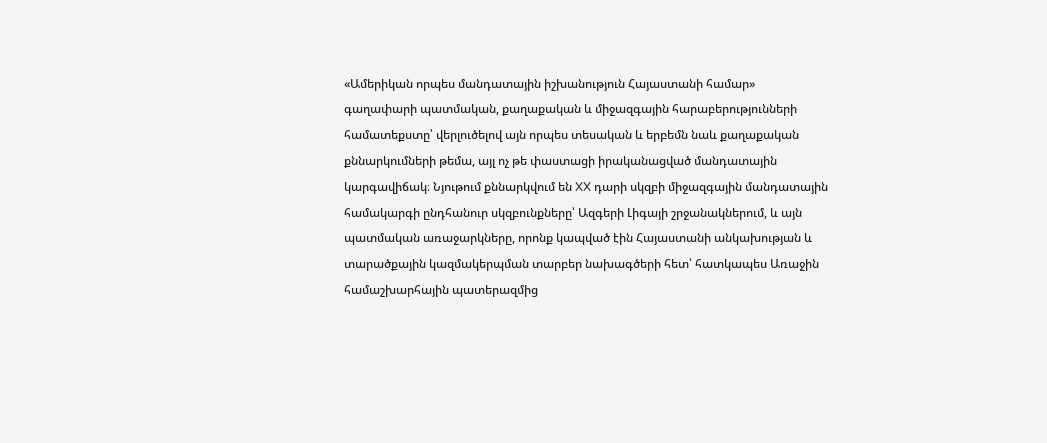«Ամերիկան որպես մանդատային իշխանություն Հայաստանի համար» գաղափարի պատմական, քաղաքական և միջազգային հարաբերությունների համատեքստը՝ վերլուծելով այն որպես տեսական և երբեմն նաև քաղաքական քննարկումների թեմա, այլ ոչ թե փաստացի իրականացված մանդատային կարգավիճակ։ Նյութում քննարկվում են XX դարի սկզբի միջազգային մանդատային համակարգի ընդհանուր սկզբունքները՝ Ազգերի Լիգայի շրջանակներում, և այն պատմական առաջարկները, որոնք կապված էին Հայաստանի անկախության և տարածքային կազմակերպման տարբեր նախագծերի հետ՝ հատկապես Առաջին համաշխարհային պատերազմից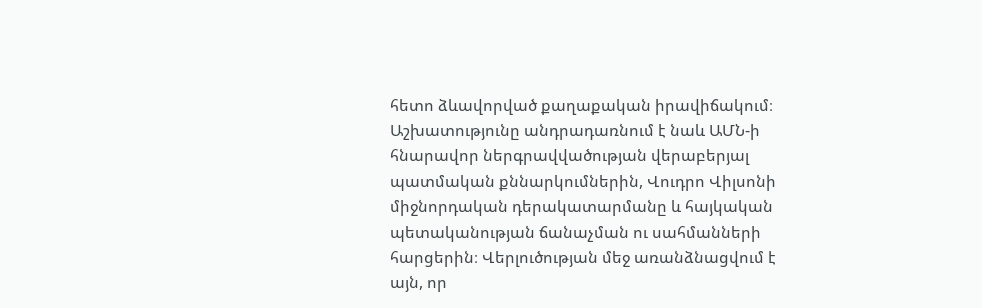հետո ձևավորված քաղաքական իրավիճակում։ Աշխատությունը անդրադառնում է նաև ԱՄՆ-ի հնարավոր ներգրավվածության վերաբերյալ պատմական քննարկումներին, Վուդրո Վիլսոնի միջնորդական դերակատարմանը և հայկական պետականության ճանաչման ու սահմանների հարցերին։ Վերլուծության մեջ առանձնացվում է այն, որ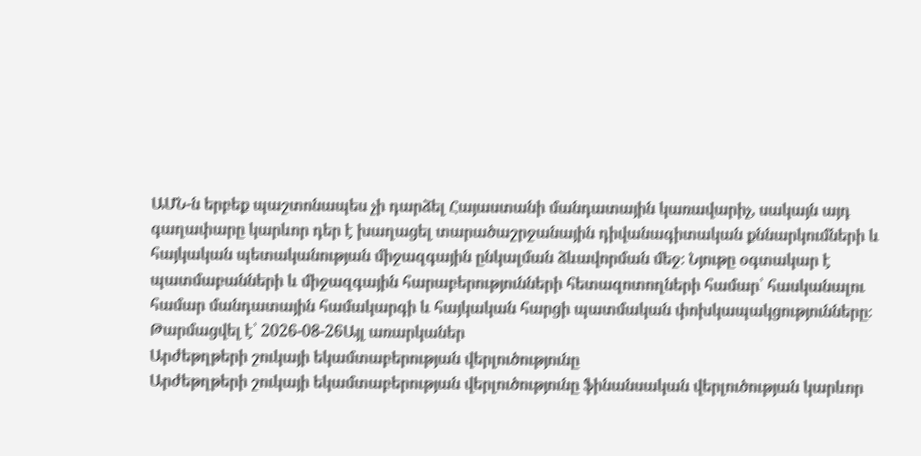ԱՄՆ-ն երբեք պաշտոնապես չի դարձել Հայաստանի մանդատային կառավարիչ, սակայն այդ գաղափարը կարևոր դեր է խաղացել տարածաշրջանային դիվանագիտական քննարկումների և հայկական պետականության միջազգային ընկալման ձևավորման մեջ։ Նյութը օգտակար է պատմաբանների և միջազգային հարաբերությունների հետազոտողների համար՝ հասկանալու համար մանդատային համակարգի և հայկական հարցի պատմական փոխկապակցությունները։
Թարմացվել է՝ 2026-08-26Այլ առարկաներ
Արժեթղթերի շուկայի եկամտաբերության վերլուծությունը
Արժեթղթերի շուկայի եկամտաբերության վերլուծությունը ֆինանսական վերլուծության կարևոր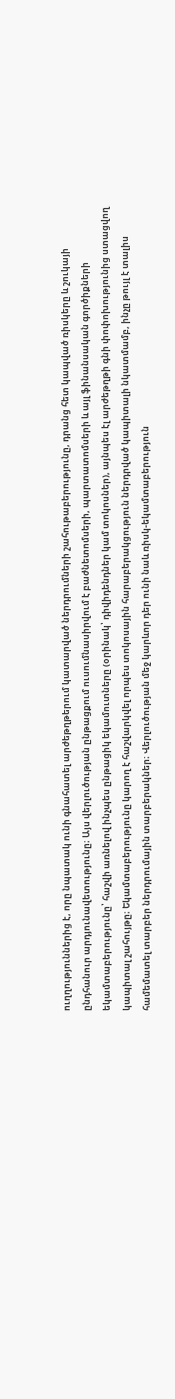ուղղություններից է, որը նպատակ ունի գնահատել արժեթղթերում կատարված ներդրումների շահութաբերությունը, դրանց հետ կապված ռիսկերը և շուկայի ընդհանուր արդյունավետությունը։ Այս վերլուծության ընթացքում ուսումնասիրվում է բաժնետոմսերի, պարտատոմսերի և այլ ֆինանսական գործիքների եկամտաբերությունը՝ հաշվի առնելով ինչպես ընթացիկ եկամուտները (օրինակ՝ դիվիդենդներ կամ տոկոսներ), այնպես էլ արժեթղթի գնի փոփոխությունից ստացվող կապիտալ շահույթը։ Եկամտաբերությունը կարող է հաշվարկվել որպես տոկոսային հարաբերակցություն ներդրված կապիտալի նկատմամբ, ինչը թույլ է տալիս համեմատել տարբեր ներդրումային տարբերակներ։ Վերլուծության մեջ կարևոր դեր ունի նաև ռիսկ-եկամտաբերություն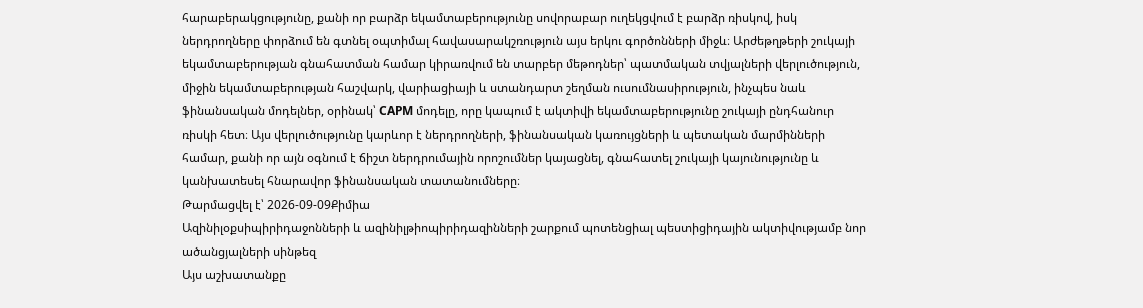հարաբերակցությունը, քանի որ բարձր եկամտաբերությունը սովորաբար ուղեկցվում է բարձր ռիսկով, իսկ ներդրողները փորձում են գտնել օպտիմալ հավասարակշռություն այս երկու գործոնների միջև։ Արժեթղթերի շուկայի եկամտաբերության գնահատման համար կիրառվում են տարբեր մեթոդներ՝ պատմական տվյալների վերլուծություն, միջին եկամտաբերության հաշվարկ, վարիացիայի և ստանդարտ շեղման ուսումնասիրություն, ինչպես նաև ֆինանսական մոդելներ, օրինակ՝ CAPM մոդելը, որը կապում է ակտիվի եկամտաբերությունը շուկայի ընդհանուր ռիսկի հետ։ Այս վերլուծությունը կարևոր է ներդրողների, ֆինանսական կառույցների և պետական մարմինների համար, քանի որ այն օգնում է ճիշտ ներդրումային որոշումներ կայացնել, գնահատել շուկայի կայունությունը և կանխատեսել հնարավոր ֆինանսական տատանումները։
Թարմացվել է՝ 2026-09-09Քիմիա
Ազինիլօքսիպիրիդաջոնների և ազինիլթիոպիրիդազինների շարքում պոտենցիալ պեստիցիդային ակտիվությամբ նոր ածանցյալների սինթեզ
Այս աշխատանքը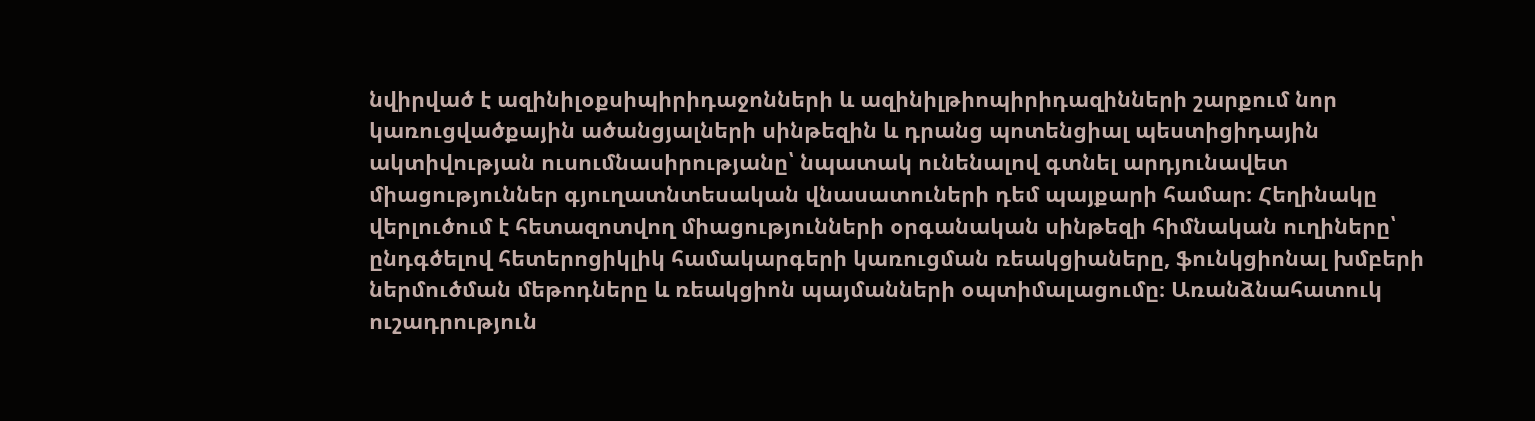նվիրված է ազինիլօքսիպիրիդաջոնների և ազինիլթիոպիրիդազինների շարքում նոր կառուցվածքային ածանցյալների սինթեզին և դրանց պոտենցիալ պեստիցիդային ակտիվության ուսումնասիրությանը՝ նպատակ ունենալով գտնել արդյունավետ միացություններ գյուղատնտեսական վնասատուների դեմ պայքարի համար։ Հեղինակը վերլուծում է հետազոտվող միացությունների օրգանական սինթեզի հիմնական ուղիները՝ ընդգծելով հետերոցիկլիկ համակարգերի կառուցման ռեակցիաները, ֆունկցիոնալ խմբերի ներմուծման մեթոդները և ռեակցիոն պայմանների օպտիմալացումը։ Առանձնահատուկ ուշադրություն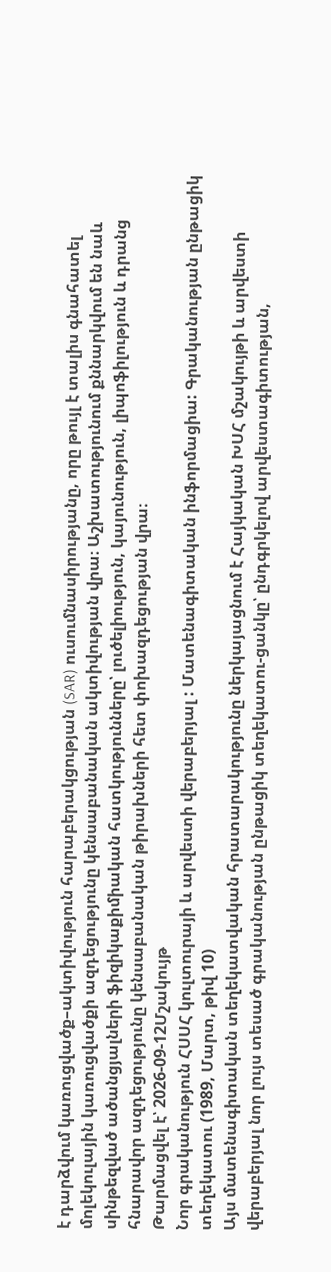է դարձվում կառուցվածք–ակտիվություն հարաբերակցության (SAR) ուսումնասիրությանը, որը թույլ է տալիս գնահատել մոլեկուլային կառուցվածքի ազդեցությունը կենսաբանական ակտիվության վրա։ Աշխատությունում քննարկվում են նաև սինթեզված ածանցյալների ֆիզիկաքիմիական հատկությունները՝ լուծելիություն, կայունություն, լիպոֆիլություն և դրանց հնարավոր ազդեցությունը կենսաբանական թիրախների հետ փոխազդեցության վրա։
Թարմացվել է՝ 2026-09-12Մշակույթ
Նոր գրականություն ՀՍՍՀ կուլտուրայի և արվեստի վերաբերյալ : Մատենագիտական ինֆորմացիա: Գրականության ընթացիկ տեղեկատու (1989, Մարտ, թիվ 10)
Այս մատենագիտական տեղեկատվական հրատարակությունը ներկայացնում է Հայկական ԽՍՀ մշակույթի և արվեստի վերաբերյալ նոր լույս տեսած գրականության ընթացիկ տեղեկատու-ցանկը՝ ընդգրկելով արվեստագիտության,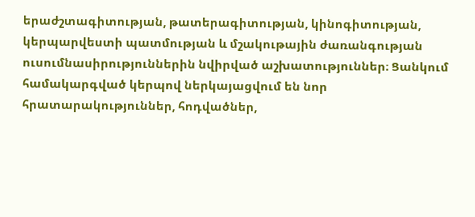երաժշտագիտության, թատերագիտության, կինոգիտության, կերպարվեստի պատմության և մշակութային ժառանգության ուսումնասիրություններին նվիրված աշխատություններ։ Ցանկում համակարգված կերպով ներկայացվում են նոր հրատարակություններ, հոդվածներ,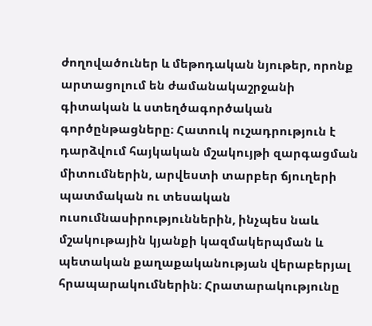ժողովածուներ և մեթոդական նյութեր, որոնք արտացոլում են ժամանակաշրջանի գիտական և ստեղծագործական գործընթացները։ Հատուկ ուշադրություն է դարձվում հայկական մշակույթի զարգացման միտումներին, արվեստի տարբեր ճյուղերի պատմական ու տեսական ուսումնասիրություններին, ինչպես նաև մշակութային կյանքի կազմակերպման և պետական քաղաքականության վերաբերյալ հրապարակումներին։ Հրատարակությունը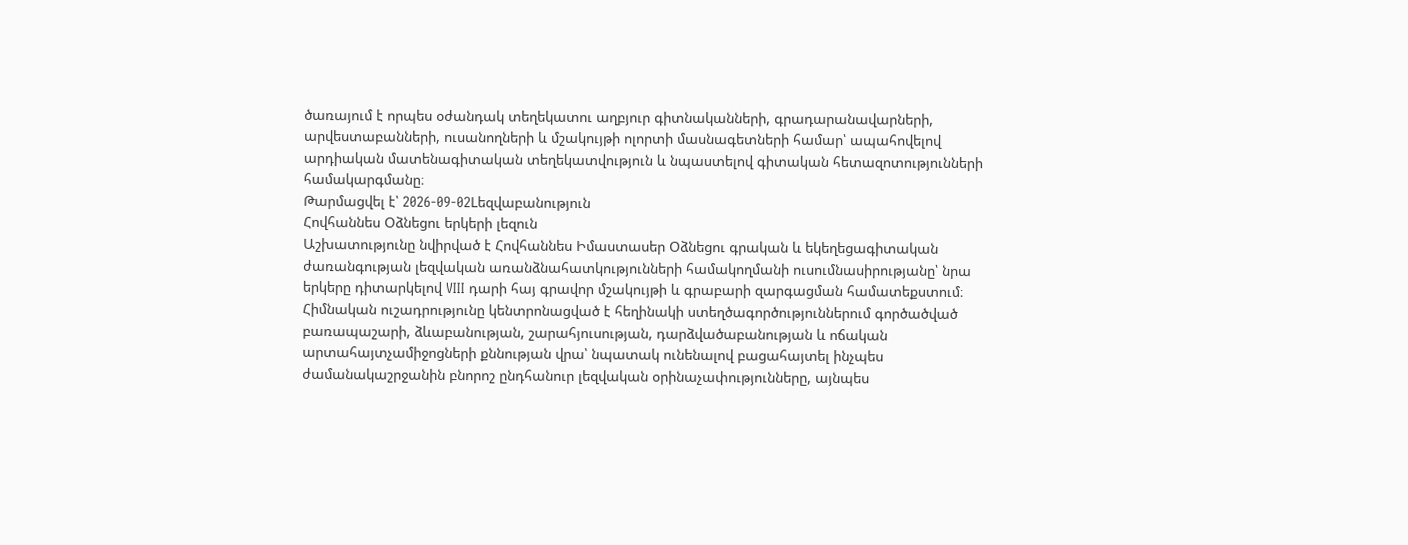ծառայում է որպես օժանդակ տեղեկատու աղբյուր գիտնականների, գրադարանավարների, արվեստաբանների, ուսանողների և մշակույթի ոլորտի մասնագետների համար՝ ապահովելով արդիական մատենագիտական տեղեկատվություն և նպաստելով գիտական հետազոտությունների համակարգմանը։
Թարմացվել է՝ 2026-09-02Lեզվաբանություն
Հովհաննես Օձնեցու երկերի լեզուն
Աշխատությունը նվիրված է Հովհաննես Իմաստասեր Օձնեցու գրական և եկեղեցագիտական ժառանգության լեզվական առանձնահատկությունների համակողմանի ուսումնասիրությանը՝ նրա երկերը դիտարկելով VIII դարի հայ գրավոր մշակույթի և գրաբարի զարգացման համատեքստում։ Հիմնական ուշադրությունը կենտրոնացված է հեղինակի ստեղծագործություններում գործածված բառապաշարի, ձևաբանության, շարահյուսության, դարձվածաբանության և ոճական արտահայտչամիջոցների քննության վրա՝ նպատակ ունենալով բացահայտել ինչպես ժամանակաշրջանին բնորոշ ընդհանուր լեզվական օրինաչափությունները, այնպես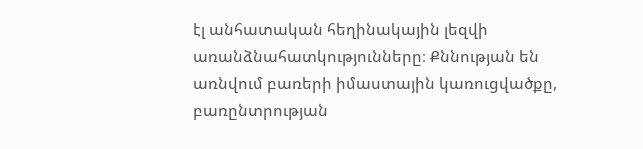էլ անհատական հեղինակային լեզվի առանձնահատկությունները։ Քննության են առնվում բառերի իմաստային կառուցվածքը, բառընտրության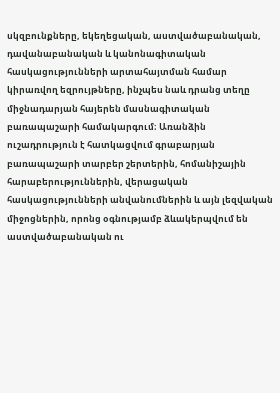սկզբունքները, եկեղեցական, աստվածաբանական, դավանաբանական և կանոնագիտական հասկացությունների արտահայտման համար կիրառվող եզրույթները, ինչպես նաև դրանց տեղը միջնադարյան հայերեն մասնագիտական բառապաշարի համակարգում։ Առանձին ուշադրություն է հատկացվում գրաբարյան բառապաշարի տարբեր շերտերին, հոմանիշային հարաբերություններին, վերացական հասկացությունների անվանումներին և այն լեզվական միջոցներին, որոնց օգնությամբ ձևակերպվում են աստվածաբանական ու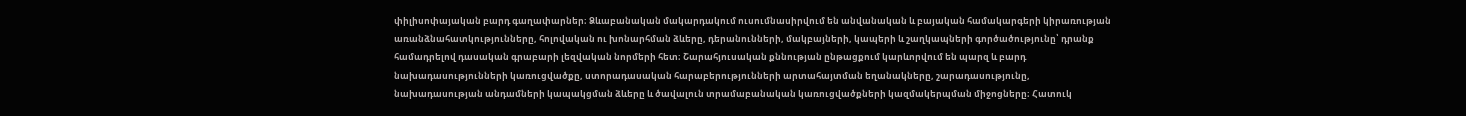փիլիսոփայական բարդ գաղափարներ։ Ձևաբանական մակարդակում ուսումնասիրվում են անվանական և բայական համակարգերի կիրառության առանձնահատկությունները, հոլովական ու խոնարհման ձևերը, դերանունների, մակբայների, կապերի և շաղկապների գործածությունը՝ դրանք համադրելով դասական գրաբարի լեզվական նորմերի հետ։ Շարահյուսական քննության ընթացքում կարևորվում են պարզ և բարդ նախադասությունների կառուցվածքը, ստորադասական հարաբերությունների արտահայտման եղանակները, շարադասությունը, նախադասության անդամների կապակցման ձևերը և ծավալուն տրամաբանական կառուցվածքների կազմակերպման միջոցները։ Հատուկ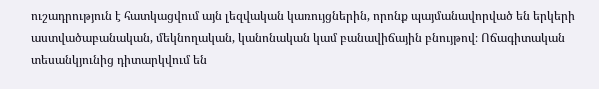ուշադրություն է հատկացվում այն լեզվական կառույցներին, որոնք պայմանավորված են երկերի աստվածաբանական, մեկնողական, կանոնական կամ բանավիճային բնույթով։ Ոճագիտական տեսանկյունից դիտարկվում են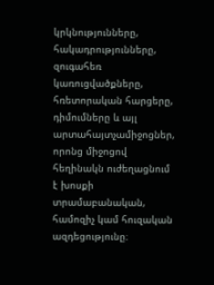կրկնությունները, հակադրությունները, զուգահեռ կառուցվածքները, հռետորական հարցերը, դիմումները և այլ արտահայտչամիջոցներ, որոնց միջոցով հեղինակն ուժեղացնում է խոսքի տրամաբանական, համոզիչ կամ հուզական ազդեցությունը։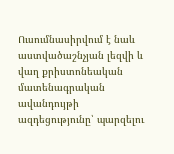Ուսումնասիրվում է նաև աստվածաշնչյան լեզվի և վաղ քրիստոնեական մատենագրական ավանդույթի ազդեցությունը՝ պարզելու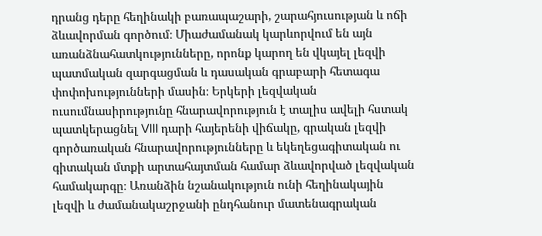դրանց դերը հեղինակի բառապաշարի, շարահյուսության և ոճի ձևավորման գործում։ Միաժամանակ կարևորվում են այն առանձնահատկությունները, որոնք կարող են վկայել լեզվի պատմական զարգացման և դասական գրաբարի հետագա փոփոխությունների մասին։ Երկերի լեզվական ուսումնասիրությունը հնարավորություն է տալիս ավելի հստակ պատկերացնել VIII դարի հայերենի վիճակը, գրական լեզվի գործառական հնարավորությունները և եկեղեցագիտական ու գիտական մտքի արտահայտման համար ձևավորված լեզվական համակարգը։ Առանձին նշանակություն ունի հեղինակային լեզվի և ժամանակաշրջանի ընդհանուր մատենագրական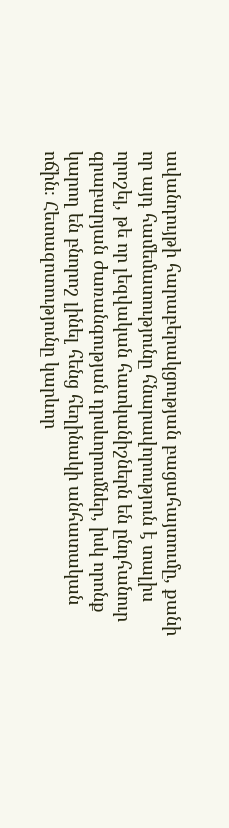ավանդույթի հարաբերակցության բացահայտումը, քանի որ այդ համեմատությունը հնարավորություն է տալիս որոշել, թե որ լեզվական հատկանիշներն են ընդհանուր գրաբարյան ժառանգության դրսևորումներ, իսկ որոնք կարող են բնորոշ լինել հենց հեղինակի անհատական ոճին։ Հետազոտությունը կարևոր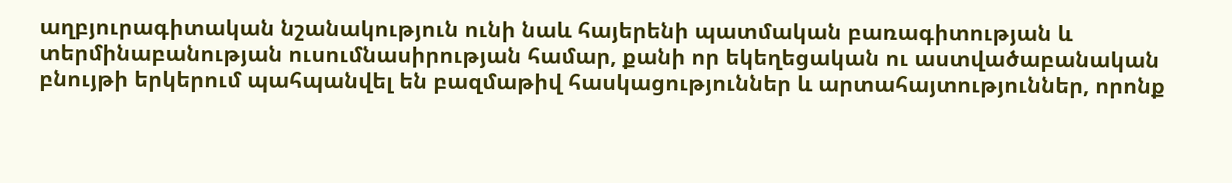աղբյուրագիտական նշանակություն ունի նաև հայերենի պատմական բառագիտության և տերմինաբանության ուսումնասիրության համար, քանի որ եկեղեցական ու աստվածաբանական բնույթի երկերում պահպանվել են բազմաթիվ հասկացություններ և արտահայտություններ, որոնք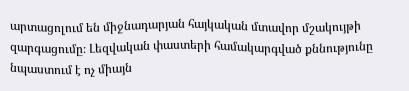արտացոլում են միջնադարյան հայկական մտավոր մշակույթի զարգացումը։ Լեզվական փաստերի համակարգված քննությունը նպաստում է ոչ միայն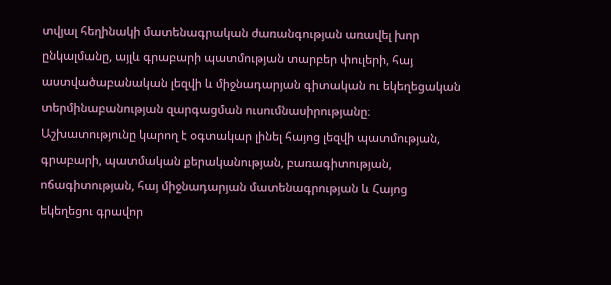տվյալ հեղինակի մատենագրական ժառանգության առավել խոր ընկալմանը, այլև գրաբարի պատմության տարբեր փուլերի, հայ աստվածաբանական լեզվի և միջնադարյան գիտական ու եկեղեցական տերմինաբանության զարգացման ուսումնասիրությանը։ Աշխատությունը կարող է օգտակար լինել հայոց լեզվի պատմության, գրաբարի, պատմական քերականության, բառագիտության, ոճագիտության, հայ միջնադարյան մատենագրության և Հայոց եկեղեցու գրավոր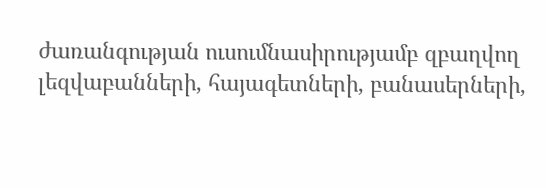ժառանգության ուսումնասիրությամբ զբաղվող լեզվաբանների, հայագետների, բանասերների,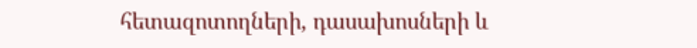հետազոտողների, դասախոսների և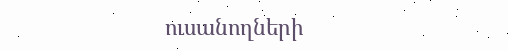ուսանողների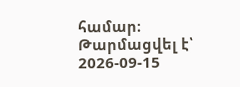համար։
Թարմացվել է՝ 2026-09-15